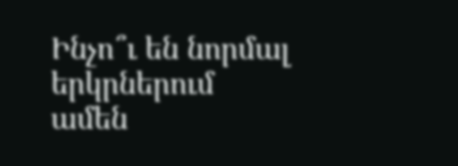Ինչո՞ւ են նորմալ երկրներում ամեն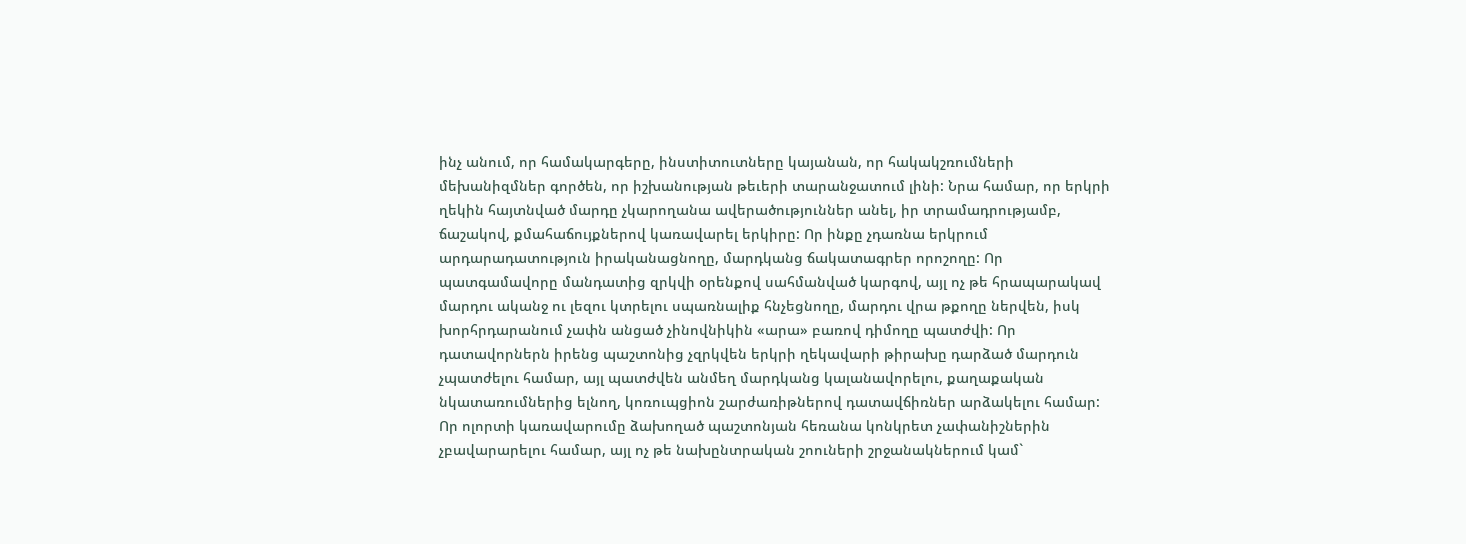ինչ անում, որ համակարգերը, ինստիտուտները կայանան, որ հակակշռումների մեխանիզմներ գործեն, որ իշխանության թեւերի տարանջատում լինի: Նրա համար, որ երկրի ղեկին հայտնված մարդը չկարողանա ավերածություններ անել, իր տրամադրությամբ, ճաշակով, քմահաճույքներով կառավարել երկիրը: Որ ինքը չդառնա երկրում արդարադատություն իրականացնողը, մարդկանց ճակատագրեր որոշողը: Որ պատգամավորը մանդատից զրկվի օրենքով սահմանված կարգով, այլ ոչ թե հրապարակավ մարդու ականջ ու լեզու կտրելու սպառնալիք հնչեցնողը, մարդու վրա թքողը ներվեն, իսկ խորհրդարանում չափն անցած չինովնիկին «արա» բառով դիմողը պատժվի: Որ դատավորներն իրենց պաշտոնից չզրկվեն երկրի ղեկավարի թիրախը դարձած մարդուն չպատժելու համար, այլ պատժվեն անմեղ մարդկանց կալանավորելու, քաղաքական նկատառումներից ելնող, կոռուպցիոն շարժառիթներով դատավճիռներ արձակելու համար:
Որ ոլորտի կառավարումը ձախողած պաշտոնյան հեռանա կոնկրետ չափանիշներին չբավարարելու համար, այլ ոչ թե նախընտրական շոուների շրջանակներում կամ`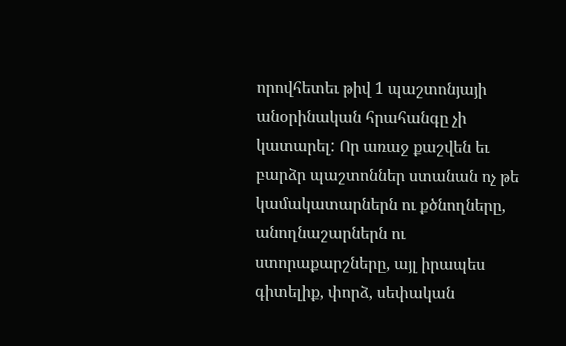որովհետեւ թիվ 1 պաշտոնյայի անօրինական հրահանգը չի կատարել: Որ առաջ քաշվեն եւ բարձր պաշտոններ ստանան ոչ թե կամակատարներն ու քծնողները, անողնաշարներն ու ստորաքարշները, այլ իրապես գիտելիք, փորձ, սեփական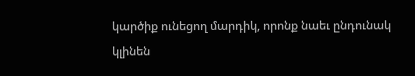կարծիք ունեցող մարդիկ, որոնք նաեւ ընդունակ կլինեն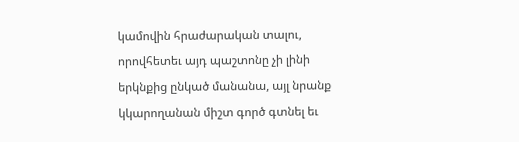կամովին հրաժարական տալու, որովհետեւ այդ պաշտոնը չի լինի երկնքից ընկած մանանա, այլ նրանք կկարողանան միշտ գործ գտնել եւ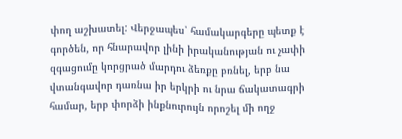փող աշխատել: Վերջապես՝ համակարգերը պետք է գործեն, որ հնարավոր լինի իրականության ու չափի զգացումը կորցրած մարդու ձեռքը բռնել, երբ նա վտանգավոր դառնա իր երկրի ու նրա ճակատագրի համար, երբ փորձի ինքնուրույն որոշել մի ողջ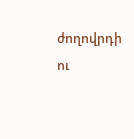ժողովրդի ու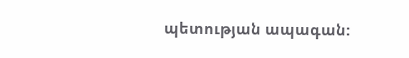պետության ապագան: